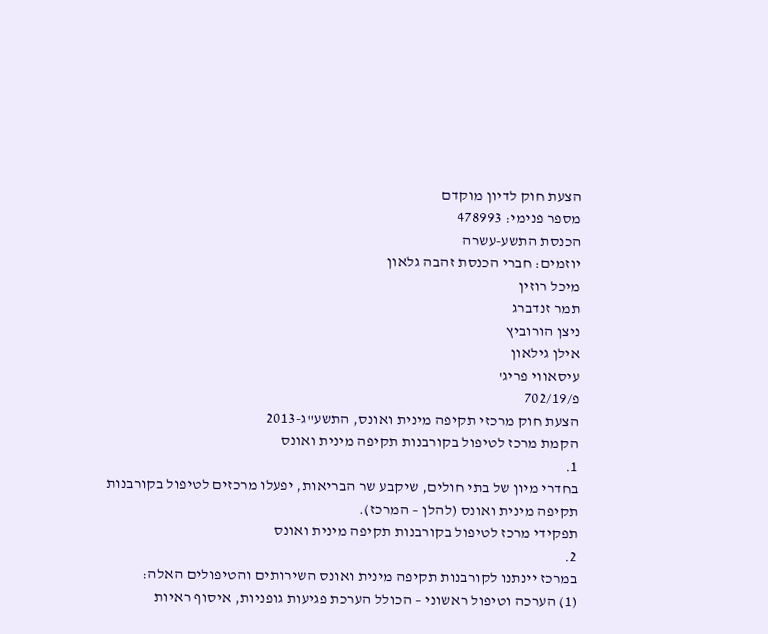הצעת חוק לדיון מוקדם
מספר פנימי: 478993
הכנסת התשע-עשרה
יוזמים: חברי הכנסת זהבה גלאון
מיכל רוזין
תמר זנדברג
ניצן הורוביץ
אילן גילאון
עיסאווי פריג'
פ/702/19
הצעת חוק מרכזי תקיפה מינית ואונס, התשע"ג-2013
הקמת מרכז לטיפול בקורבנות תקיפה מינית ואונס
1.
בחדרי מיון של בתי חולים, שיקבע שר הבריאות, יפעלו מרכזים לטיפול בקורבנות תקיפה מינית ואונס (להלן – המרכז).
תפקידי מרכז לטיפול בקורבנות תקיפה מינית ואונס
2.
במרכז יינתנו לקורבנות תקיפה מינית ואונס השירותים והטיפולים האלה:
(1) הערכה וטיפול ראשוני – הכולל הערכת פגיעות גופניות, איסוף ראיות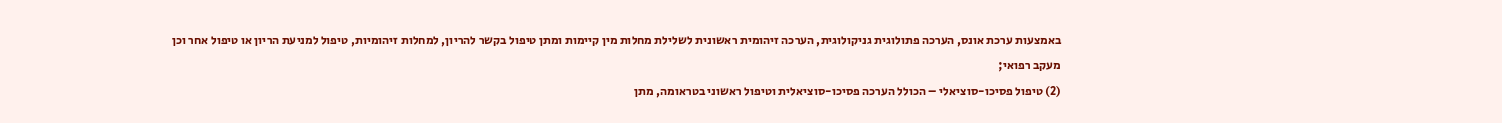באמצעות ערכת אונס, הערכה פתולוגית גניקולוגית, הערכה זיהומית ראשונית לשלילת מחלות מין קיימות ומתן טיפול בקשר להריון, למחלות זיהומיות, טיפול למניעת הריון או טיפול אחר וכן מעקב רפואי;
(2) טיפול פסיכו-סוציאלי – הכולל הערכה פסיכו-סוציאלית וטיפול ראשוני בטראומה, מתן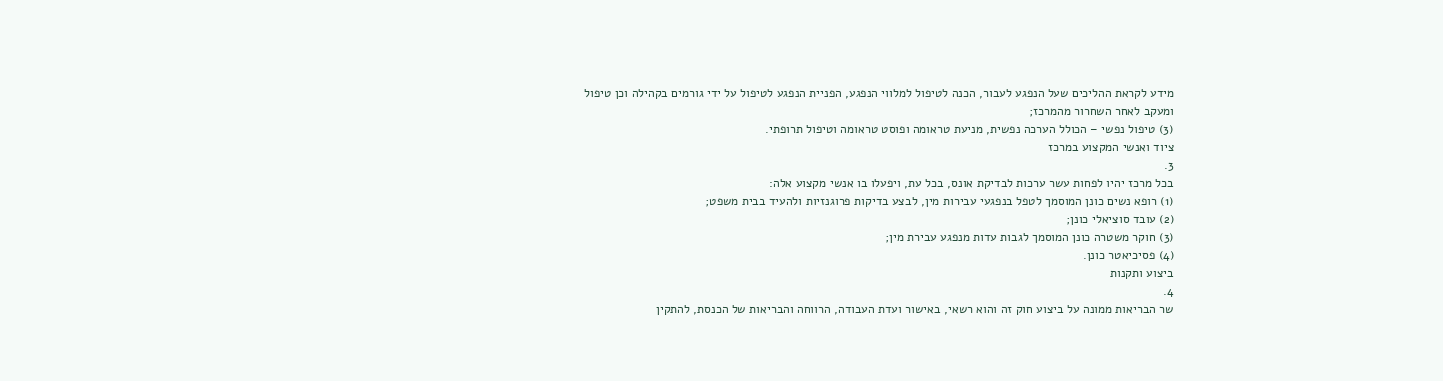מידע לקראת ההליכים שעל הנפגע לעבור, הכנה לטיפול למלווי הנפגע, הפניית הנפגע לטיפול על ידי גורמים בקהילה וכן טיפול ומעקב לאחר השחרור מהמרכז;
(3) טיפול נפשי – הכולל הערכה נפשית, מניעת טראומה ופוסט טראומה וטיפול תרופתי.
ציוד ואנשי המקצוע במרכז
3.
בכל מרכז יהיו לפחות עשר ערכות לבדיקת אונס, בכל עת, ויפעלו בו אנשי מקצוע אלה:
(1) רופא נשים כונן המוסמך לטפל בנפגעי עבירות מין, לבצע בדיקות פרוגנזיות ולהעיד בבית משפט;
(2) עובד סוציאלי כונן;
(3) חוקר משטרה כונן המוסמך לגבות עדות מנפגע עבירת מין;
(4) פסיכיאטר כונן.
ביצוע ותקנות
4.
שר הבריאות ממונה על ביצוע חוק זה והוא רשאי, באישור ועדת העבודה, הרווחה והבריאות של הכנסת, להתקין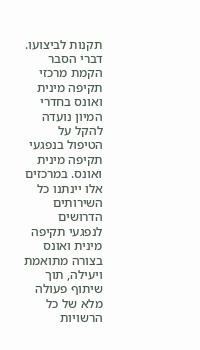תקנות לביצועו.
דברי הסבר
הקמת מרכזי תקיפה מינית ואונס בחדרי המיון נועדה להקל על הטיפול בנפגעי תקיפה מינית ואונס. במרכזים אלו יינתנו כל השירותים הדרושים לנפגעי תקיפה מינית ואונס בצורה מתואמת ויעילה, תוך שיתוף פעולה מלא של כל הרשויות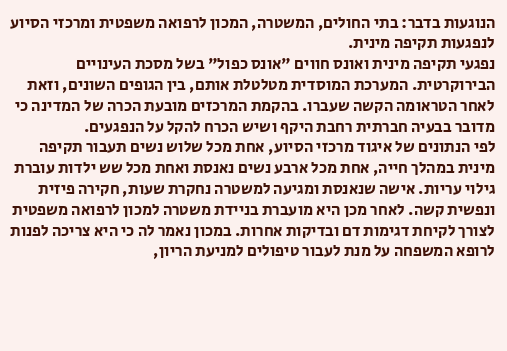הנוגעות בדבר: בתי החולים, המשטרה, המכון לרפואה משפטית ומרכזי הסיוע לנפגעות תקיפה מינית.
נפגעי תקיפה מינית ואונס חווים "אונס כפול" בשל מסכת העינויים הבירוקרטית. המערכת המוסדית מטלטלת אותם, בין הגופים השונים, וזאת לאחר הטראומה הקשה שעברו. בהקמת המרכזים מובעת הכרה של המדינה כי מדובר בבעיה חברתית רחבת היקף ושיש הכרח להקל על הנפגעים.
לפי הנתונים של איגוד מרכזי הסיוע, אחת מכל שלוש נשים תעבור תקיפה מינית במהלך חייה, אחת מכל ארבע נשים נאנסת ואחת מכל שש ילדות עוברת גילוי עריות. אישה שנאנסת ומגיעה למשטרה נחקרת שעות, חקירה פיזית ונפשית קשה. לאחר מכן היא מועברת בניידת משטרה למכון לרפואה משפטית לצורך לקיחת דגימות דם ובדיקות אחרות. במכון נאמר לה כי היא צריכה לפנות לרופא המשפחה על מנת לעבור טיפולים למניעת הריון,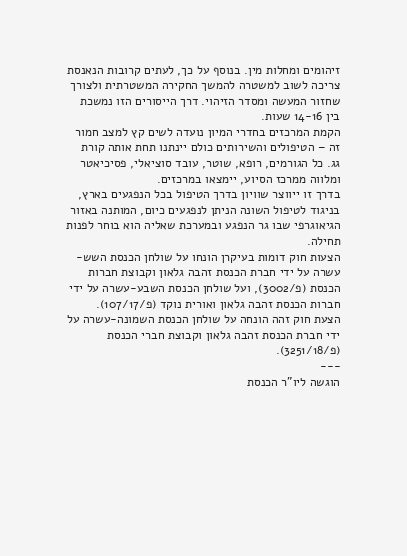זיהומים ומחלות מין. בנוסף על כך, לעתים קרובות הנאנסת צריכה לשוב למשטרה להמשך החקירה המשטרתית ולצורך שחזור המעשה ומסדר הזיהוי. דרך הייסורים הזו נמשכת בין 14-16 שעות.
הקמת המרכזים בחדרי המיון נועדה לשים קץ למצב חמור זה – הטיפולים והשירותים כולם יינתנו תחת אותה קורת גג. כל הגורמים, רופא, שוטר, עובד סוציאלי, פסיכיאטר ומלווה ממרכז הסיוע, יימצאו במרכזים.
בדרך זו ייווצר שוויון בדרך הטיפול בכל הנפגעים בארץ, בניגוד לטיפול השונה הניתן לנפגעים כיום, המותנה באזור הגיאוגרפי שבו גר הנפגע ובמערכת שאליה הוא בוחר לפנות תחילה.
הצעות חוק דומות בעיקרן הונחו על שולחן הכנסת השש-עשרה על ידי חברת הכנסת זהבה גלאון וקבוצת חברות הכנסת (פ/3002), ועל שולחן הכנסת השבע-עשרה על ידי חברות הכנסת זהבה גלאון ואורית נוקד (פ/107/17).
הצעת חוק זהה הונחה על שולחן הכנסת השמונה-עשרה על ידי חברת הכנסת זהבה גלאון וקבוצת חברי הכנסת (פ/3251/18).
---
הוגשה ליו"ר הכנסת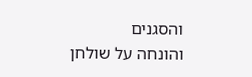והסגנים
והונחה על שולחן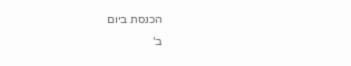הכנסת ביום
ב'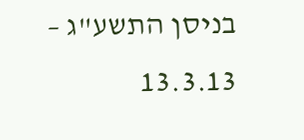בניסן התשע"ג – 13.3.13